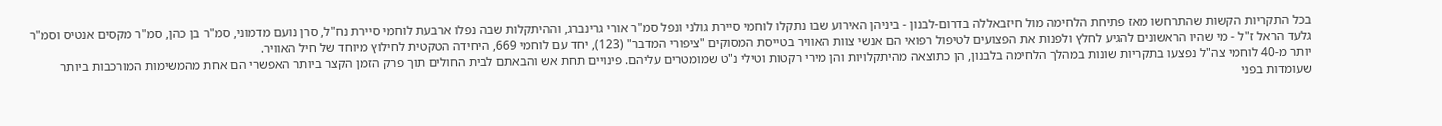בכל התקריות הקשות שהתרחשו מאז פתיחת הלחימה מול חיזבאללה בדרום-לבנון - ביניהן האירוע שבו נתקלו לוחמי סיירת גולני ונפל סמ"ר אורי גרינברג, וההיתקלות שבה נפלו ארבעת לוחמי סיירת נח"ל, סרן נועם מדמוני, סמ"ר בן כהן, סמ"ר מקסים אנטיס וסמ"ר גלעד הראל ז"ל - מי שהיו הראשונים להגיע לחלץ ולפנות את הפצועים לטיפול רפואי הם אנשי צוות האוויר בטייסת המסוקים "ציפורי המדבר" (123), יחד עם לוחמי 669, היחידה הטקטית לחילוץ מיוחד של חיל האוויר.
יותר מ-40 לוחמי צה"ל נפצעו בתקריות שונות במהלך הלחימה בלבנון, הן כתוצאה מהיתקלויות והן מירי רקטות וטילי נ"ט שמומטרים עליהם. פינויים תחת אש והבאתם לבית החולים תוך פרק הזמן הקצר ביותר האפשרי הם אחת מהמשימות המורכבות ביותר שעומדות בפני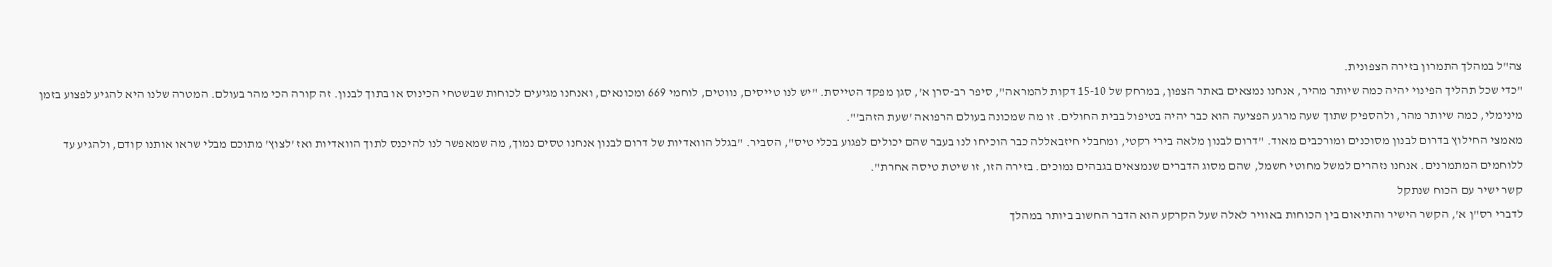צה"ל במהלך התמרון בזירה הצפונית.
"כדי שכל תהליך הפינוי יהיה כמה שיותר מהיר, אנחנו נמצאים באתר הצפון, במרחק של 15-10 דקות להמראה", סיפר רב-סרן א', סגן מפקד הטייסת. "יש לנו טייסים, נווטים, לוחמי 669 ומכונאים, ואנחנו מגיעים לכוחות שבשטחי הכינוס או בתוך לבנון. זה קורה הכי מהר בעולם. המטרה שלנו היא להגיע לפצוע בזמן מינימלי, כמה שיותר מהר, ולהספיק שתוך שעה מרגע הפציעה הוא כבר יהיה בטיפול בבית החולים. זו מה שמכונה בעולם הרפואה 'שעת הזהב'".
מאמצי החילוץ בדרום לבנון מסוכנים ומורכבים מאוד. "דרום לבנון מלאה בירי רקטי, ומחבלי חיזבאללה כבר הוכיחו לנו בעבר שהם יכולים לפגוע בכלי טיס", הסביר. "בגלל הוואדיות של דרום לבנון אנחנו טסים נמוך, מה שמאפשר לנו להיכנס לתוך הוואדיות ואז 'לצוץ' מתוכם מבלי שראו אותנו קודם, ולהגיע עד ללוחמים המתמרנים. אנחנו נזהרים למשל מחוטי חשמל, שהם מסוג הדברים שנמצאים בגבהים נמוכים. בזירה הזו, זו שיטת טיסה אחרת".
קשר ישיר עם הכוח שנתקל
לדברי רס"ן א', הקשר הישיר והתיאום בין הכוחות באוויר לאלה שעל הקרקע הוא הדבר החשוב ביותר במהלך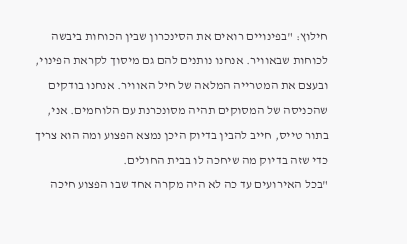חילוץ: "בפינויים רואים את הסינכרון שבין הכוחות ביבשה לכוחות שבאוויר. אנחנו נותנים להם גם מיסוך לקראת הפינוי, ובעצם את המטרייה המלאה של חיל האוויר. אנחנו בודקים שהכניסה של המסוקים תהיה מסונכרנת עם הלוחמים. אני, בתור טייס, חייב להבין בדיוק היכן נמצא הפצוע ומה הוא צריך כדי שזה בדיוק מה שיחכה לו בבית החולים.
"בכל האירועים עד כה לא היה מקרה אחד שבו הפצוע חיכה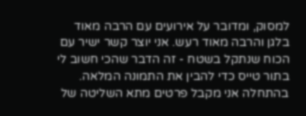למסוק, ומדובר על אירועים עם הרבה מאוד בלגן והרבה מאוד רעש. אני יוצר קשר ישיר עם הכוח שנתקל בשטח - זה הדבר שהכי חשוב לי בתור טייס כדי להבין את התמונה המלאה. בהתחלה אני מקבל פרטים מתא השליטה של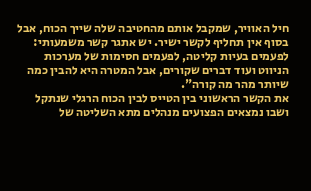חיל האוויר, שמקבל אותם מהחטיבה שלה שייך הכוח, אבל בסוף אין תחליף לקשר ישיר. יש אתגר קשר משמעותי: לפעמים בעיות קליטה, לפעמים חסימות של מערכות הניווט ועוד דברים שקורים, אבל המטרה היא להבין כמה שיותר מהר מה קורה".
את הקשר הראשוני בין הטייס לבין הכוח הרגלי שנתקל ושבו נמצאים הפצועים מנהלים מתא השליטה של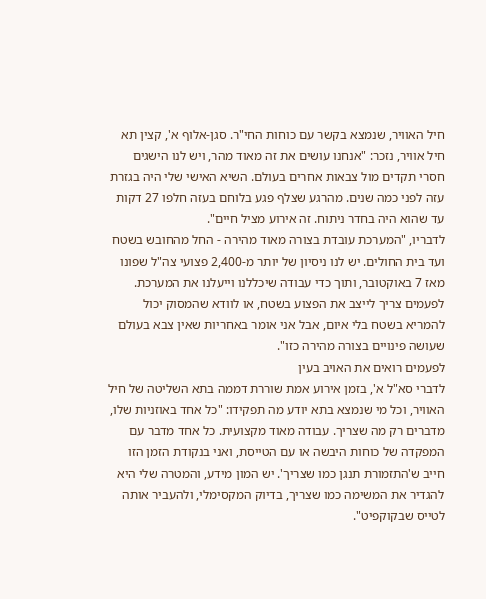חיל האוויר, שנמצא בקשר עם כוחות החי"ר. סגן-אלוף א', קצין תא חיל אוויר, נזכר: "אנחנו עושים את זה מאוד מהר, ויש לנו הישגים חסרי תקדים מול צבאות אחרים בעולם. השיא האישי שלי היה בגזרת עזה לפני כמה שנים. מהרגע שצלף פגע בלוחם בעזה חלפו 27 דקות עד שהוא היה בחדר ניתוח. זה אירוע מציל חיים".
לדבריו, "המערכת עובדת בצורה מאוד מהירה - החל מהחובש בשטח ועד בית החולים. יש לנו ניסיון של יותר מ-2,400 פצועי צה"ל שפונו מאז 7 באוקטובר, ותוך כדי עבודה שיכללנו וייעלנו את המערכת. לפעמים צריך לייצב את הפצוע בשטח, או לוודא שהמסוק יכול להמריא בשטח בלי איום, אבל אני אומר באחריות שאין צבא בעולם שעושה פינויים בצורה מהירה כזו".
לפעמים רואים את האויב בעין
לדברי סא"ל א', בזמן אירוע אמת שוררת דממה בתא השליטה של חיל האוויר, וכל מי שנמצא בתא יודע מה תפקידו: "כל אחד באוזניות שלו, מדברים רק מה שצריך. עבודה מאוד מקצועית. כל אחד מדבר עם המפקדה של כוחות היבשה או עם הטייסת, ואני בנקודת הזמן הזו חייב ש'התזמורת תנגן כמו שצריך'. יש המון מידע, והמטרה שלי היא להגדיר את המשימה כמו שצריך, בדיוק המקסימלי, ולהעביר אותה לטייס שבקוקפיט".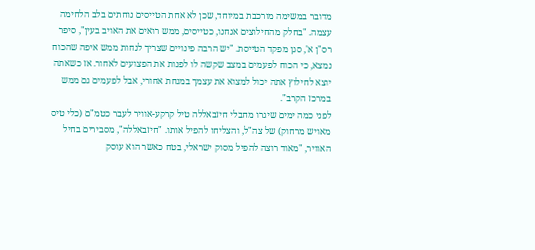מדובר במשימה מורכבת במיוחד, שכן לא אחת הטייסים נוחתים בלב הלחימה עצמה. "בחלק מהחילוצים אנחנו, כטייסים, ממש רואים את האויב בעין", סיפר רס"ן א', סגן מפקד הטייסת. "יש הרבה פינויים שצריך לנחות ממש איפה שהכוח נמצא, כי הכוח לפעמים במצב שקשה לו לפנות את הפצועים לאחור. אז כשאתה יוצא לחילוץ אתה יכול למצוא את עצמך במנחת אחורי, אבל לפעמים גם ממש במרכז הקרב".
לפני כמה ימים שיגרו מחבלי חיזבאללה טיל קרקע-אוויר לעבר כטמ"ם (כלי טיס מאויש מרחוק) של צה"ל, והצליחו להפיל אותו. "חיזבאללה", מסבירים בחיל האוויר, "מאוד רוצה להפיל מסוק ישראלי, בטח כאשר הוא עוסק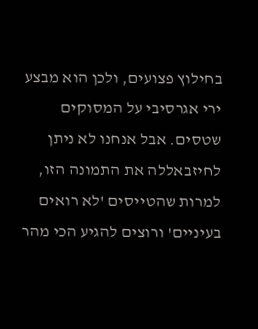בחילוץ פצועים, ולכן הוא מבצע ירי אגרסיבי על המסוקים שטסים. אבל אנחנו לא ניתן לחיזבאללה את התמונה הזו, למרות שהטייסים 'לא רואים בעיניים' ורוצים להגיע הכי מהר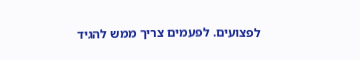לפצועים. לפעמים צריך ממש להגיד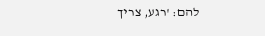להם: 'רגע, צריך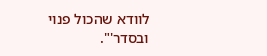לוודא שהכול פנוי ובסדר'".